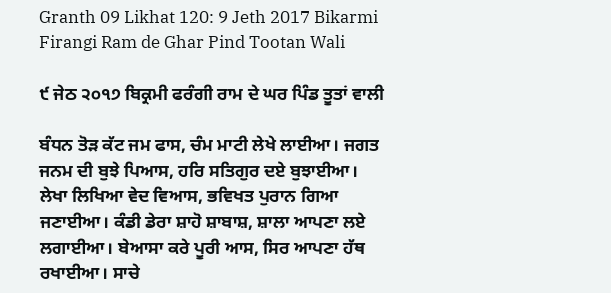Granth 09 Likhat 120: 9 Jeth 2017 Bikarmi Firangi Ram de Ghar Pind Tootan Wali

੯ ਜੇਠ ੨੦੧੭ ਬਿਕ੍ਰਮੀ ਫਰੰਗੀ ਰਾਮ ਦੇ ਘਰ ਪਿੰਡ ਤੂਤਾਂ ਵਾਲੀ

ਬੰਧਨ ਤੋੜ ਕੱਟ ਜਮ ਫਾਸ, ਚੰਮ ਮਾਟੀ ਲੇਖੇ ਲਾਈਆ। ਜਗਤ ਜਨਮ ਦੀ ਬੁਝੇ ਪਿਆਸ, ਹਰਿ ਸਤਿਗੁਰ ਦਏ ਬੁਝਾਈਆ। ਲੇਖਾ ਲਿਖਿਆ ਵੇਦ ਵਿਆਸ, ਭਵਿਖਤ ਪੁਰਾਨ ਗਿਆ ਜਣਾਈਆ। ਕੰਡੀ ਡੇਰਾ ਸ਼ਾਹੋ ਸ਼ਾਬਾਸ਼, ਸ਼ਾਲਾ ਆਪਣਾ ਲਏ ਲਗਾਈਆ। ਬੇਆਸਾ ਕਰੇ ਪੂਰੀ ਆਸ, ਸਿਰ ਆਪਣਾ ਹੱਥ ਰਖਾਈਆ। ਸਾਚੇ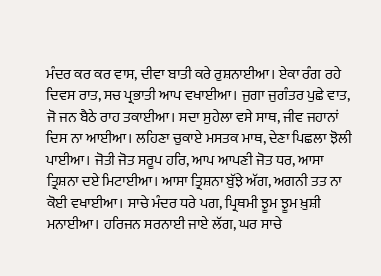ਮੰਦਰ ਕਰ ਕਰ ਵਾਸ, ਦੀਵਾ ਬਾਤੀ ਕਰੇ ਰੁਸ਼ਨਾਈਆ। ਏਕਾ ਰੰਗ ਰਹੇ ਦਿਵਸ ਰਾਤ, ਸਚ ਪ੍ਰਭਾਤੀ ਆਪ ਵਖਾਈਆ। ਜੁਗਾ ਜੁਗੰਤਰ ਪੁਛੇ ਵਾਤ, ਜੋ ਜਨ ਬੈਠੇ ਰਾਹ ਤਕਾਈਆ। ਸਦਾ ਸੁਹੇਲਾ ਵਸੇ ਸਾਥ, ਜੀਵ ਜਹਾਨਾਂ ਦਿਸ ਨਾ ਆਈਆ। ਲਹਿਣਾ ਚੁਕਾਏ ਮਸਤਕ ਮਾਥ, ਦੇਣਾ ਪਿਛਲਾ ਝੋਲੀ ਪਾਈਆ। ਜੋਤੀ ਜੋਤ ਸਰੂਪ ਹਰਿ, ਆਪ ਆਪਣੀ ਜੋਤ ਧਰ, ਆਸਾ ਤ੍ਰਿਸ਼ਨਾ ਦਏ ਮਿਟਾਈਆ। ਆਸਾ ਤ੍ਰਿਸ਼ਨਾ ਬੁੱਝੇ ਅੱਗ, ਅਗਨੀ ਤਤ ਨਾ ਕੋਈ ਵਖਾਈਆ। ਸਾਚੇ ਮੰਦਰ ਧਰੇ ਪਗ, ਪ੍ਰਿਥਮੀ ਝੂਮ ਝੂਮ ਖ਼ੁਸ਼ੀ ਮਨਾਈਆ। ਹਰਿਜਨ ਸਰਨਾਈ ਜਾਏ ਲੱਗ, ਘਰ ਸਾਚੇ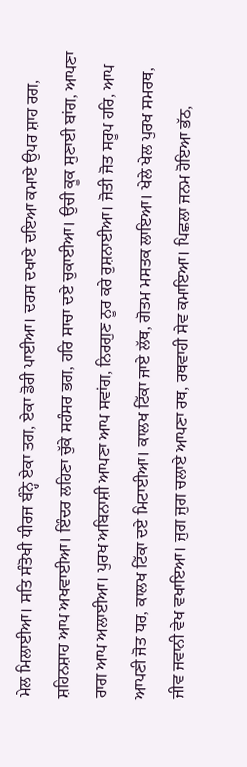ਮੇਲ ਮਿਲਾਈਆ। ਸਤਿ ਸੰਤੋਖੀ ਧੀਰਜ ਬੰਨ੍ਹੇ ਏਕਾ ਤਗ, ਏਕਾ ਡੋਰੀ ਪਾਈਆ। ਦਰਸ ਦਖਾਏ ਦਇਆ ਕਮਾਏ ਉਪਰ ਸ਼ਾਹ ਰਗ, ਸ਼ਹਿਨਸ਼ਾਹ ਆਪ ਅਖਵਾਈਆ। ਇੰਦਰ ਲਹਿਣਾ ਚੁੱਕੇ ਸਹੰਸਰ ਭਗ, ਹਰਿ ਸਾਚਾ ਦਏ ਚੁਕਾਈਆ। ਉਚੀ ਕੂਕ ਸੁਣਾਈ ਬਾਂਗ, ਆਪਣਾ ਰਾਗ ਆਪ ਅਲਾਈਆ। ਪੁਰਖ ਅਬਿਨਾਸ਼ੀ ਆਪਣਾ ਆਪ ਸਵਾਂਗ, ਨਿਰਗੁਣ ਨੂਰ ਕਰੇ ਰੁਸ਼ਨਾਈਆ। ਜੋਤੀ ਜੋਤ ਸਰੂਪ ਹਰਿ, ਆਪ ਆਪਣੀ ਜੋਤ ਧਰ, ਕਾਲਖ ਟਿੱਕਾ ਦਏ ਮਿਟਾਈਆ। ਕਾਲਖ ਟਿੱਕਾ ਜਾਏ ਲੱਥ, ਗੋਤਮ ਮਸਤਕ ਲਾਇਆ। ਖੇਲੇ ਖੇਲ ਪੁਰਖ ਸਮਰਥ, ਜੀਵ ਜਵਾਨੀ ਵੇਖ ਵਖਾਇਆ। ਜੁਗ ਜੁਗ ਚਲਾਏ ਆਪਣਾ ਰਥ, ਰਥਵਾਹੀ ਸੇਵ ਕਮਾਇਆ। ਪਿਛਲਾ ਜਨਮ ਹੋਇਆ ਭੱਠ,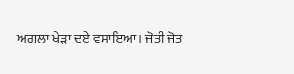ਅਗਲਾ ਖੇੜਾ ਦਏ ਵਸਾਇਆ। ਜੋਤੀ ਜੋਤ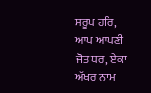ਸਰੂਪ ਹਰਿ, ਆਪ ਆਪਣੀ ਜੋਤ ਧਰ, ਏਕਾ ਅੱਖਰ ਨਾਮ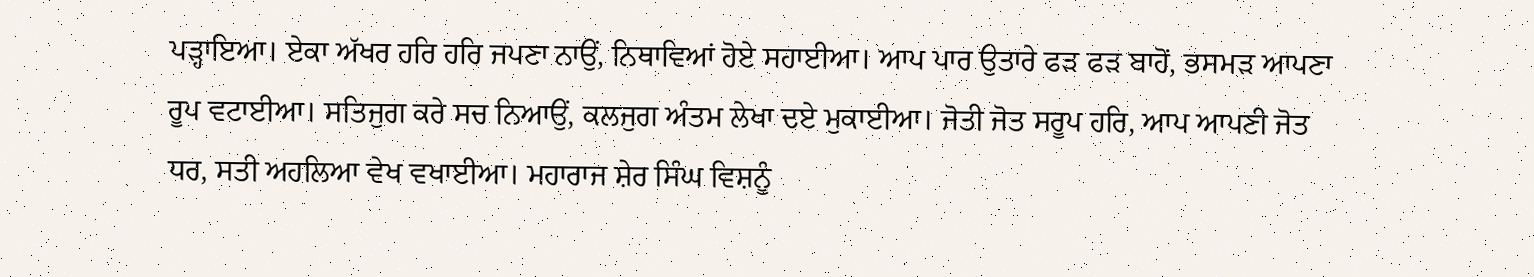ਪੜ੍ਹਾਇਆ। ਏਕਾ ਅੱਖਰ ਹਰਿ ਹਰਿ ਜਪਣਾ ਨਾਉਂ, ਨਿਥਾਵਿਆਂ ਹੋਏ ਸਹਾਈਆ। ਆਪ ਪਾਰ ਉਤਾਰੇ ਫੜ ਫੜ ਬਾਹੋਂ, ਭਸਮੜ ਆਪਣਾ ਰੂਪ ਵਟਾਈਆ। ਸਤਿਜੁਗ ਕਰੇ ਸਚ ਨਿਆਉਂ, ਕਲਜੁਗ ਅੰਤਮ ਲੇਖਾ ਦਏ ਮੁਕਾਈਆ। ਜੋਤੀ ਜੋਤ ਸਰੂਪ ਹਰਿ, ਆਪ ਆਪਣੀ ਜੋਤ ਧਰ, ਸਤੀ ਅਹਲਿਆ ਵੇਖ ਵਖਾਈਆ। ਮਹਾਰਾਜ ਸ਼ੇਰ ਸਿੰਘ ਵਿਸ਼ਨੂੰ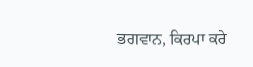ਭਗਵਾਨ, ਕਿਰਪਾ ਕਰੇ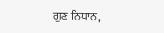ਗੁਣ ਨਿਧਾਨ,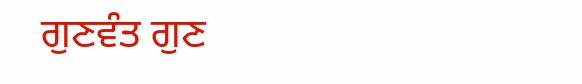ਗੁਣਵੰਤ ਗੁਣ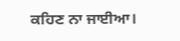ਕਹਿਣ ਨਾ ਜਾਈਆ।